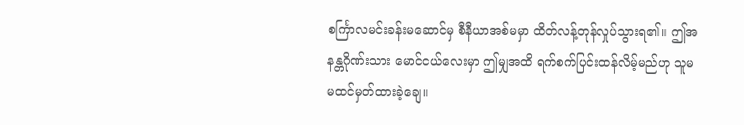စင်္ကြာလမင်းခန်းမဆောင်မှ စီနီယာအစ်မမှာ ထိတ်လန့်တုန်လှုပ်သွားရ၏။ ဤအနန္တဂိုဏ်းသား မောင်ငယ်လေးမှာ ဤမျှအထိ ရက်စက်ပြင်းထန်လိမ့်မည်ဟု သူမ မထင်မှတ်ထားခဲ့ချေ။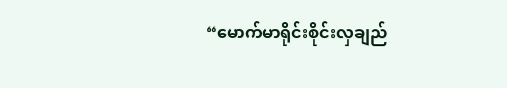“မောက်မာရိုင်းစိုင်းလှချည်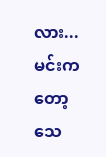လား... မင်းကတော့ သေ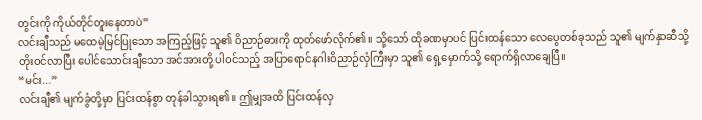တွင်းကို ကိုယ်တိုင်တူးနေတာပဲ”
လင်းချီသည် မထေမဲ့မြင်ပြုသော အကြည့်ဖြင့် သူ၏ ဝိညာဉ်ဓားကို ထုတ်ဖော်လိုက်၏။ သို့သော် ထိုခဏမှာပင် ပြင်းထန်သော လေပွေတစ်ခုသည် သူ၏ မျက်နှာဆီသို့ တိုးဝင်လာပြီး ပေါင်သောင်းချီသော အင်အားတို့ ပါဝင်သည့် အပြာရောင်နဂါးဝိညာဉ်လှံကြီးမှာ သူ၏ ရှေ့မှောက်သို့ ရောက်ရှိလာချေပြီ။
“မင်း...”
လင်းချီ၏ မျက်ခွံတို့မှာ ပြင်းထန်စွာ တုန်ခါသွားရ၏။ ဤမျှအထိ ပြင်းထန်လှ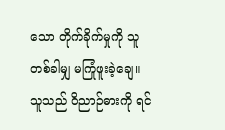သော တိုက်ခိုက်မှုကို သူ တစ်ခါမျှ မကြုံဖူးခဲ့ချေ။
သူသည် ဝိညာဉ်ဓားကို ရင်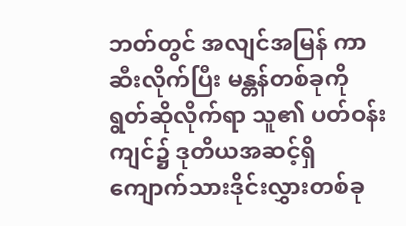ဘတ်တွင် အလျင်အမြန် ကာဆီးလိုက်ပြီး မန္တန်တစ်ခုကို ရွတ်ဆိုလိုက်ရာ သူ၏ ပတ်ဝန်းကျင်၌ ဒုတိယအဆင့်ရှိ ကျောက်သားဒိုင်းလွှားတစ်ခု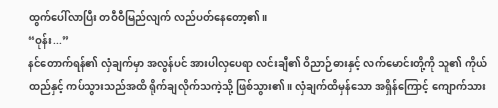ထွက်ပေါ်လာပြီး တဝီဝီမြည်လျက် လည်ပတ်နေတော့၏။
“ဝုန်း...”
နင်တောက်ရန်၏ လှံချက်မှာ အလွန်ပင် အားပါလှပေရာ လင်းချီ၏ ဝိညာဉ်ဓားနှင့် လက်မောင်းတို့ကို သူ၏ ကိုယ်ထည်နှင့် ကပ်သွားသည်အထိ ရိုက်ချလိုက်သကဲ့သို့ ဖြစ်သွား၏။ လှံချက်ထိမှန်သော အရှိန်ကြောင့် ကျောက်သား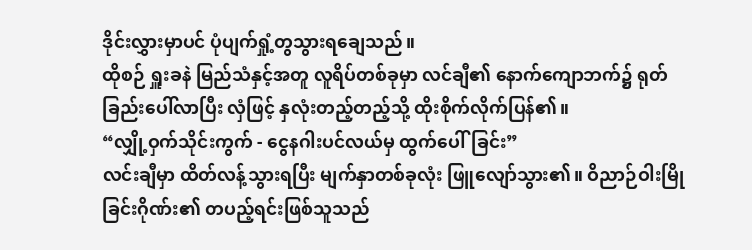ဒိုင်းလွှားမှာပင် ပုံပျက်ရှုံ့တွသွားရချေသည်။
ထိုစဉ် ရှူးခနဲ မြည်သံနှင့်အတူ လူရိပ်တစ်ခုမှာ လင်ချီ၏ နောက်ကျောဘက်၌ ရုတ်ခြည်းပေါ်လာပြီး လှံဖြင့် နှလုံးတည့်တည့်သို့ ထိုးစိုက်လိုက်ပြန်၏။
“လျှို့ဝှက်သိုင်းကွက် - ငွေနဂါးပင်လယ်မှ ထွက်ပေါ်ခြင်း”
လင်းချီမှာ ထိတ်လန့်သွားရပြီး မျက်နှာတစ်ခုလုံး ဖြူလျော်သွား၏။ ဝိညာဉ်ဝါးမြိုခြင်းဂိုဏ်း၏ တပည့်ရင်းဖြစ်သူသည်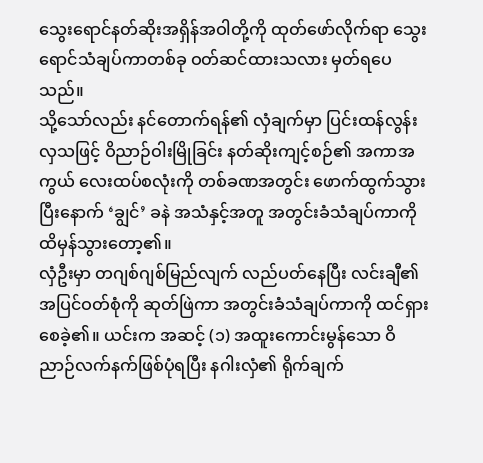သွေးရောင်နတ်ဆိုးအရှိန်အဝါတို့ကို ထုတ်ဖော်လိုက်ရာ သွေးရောင်သံချပ်ကာတစ်ခု ဝတ်ဆင်ထားသလား မှတ်ရပေသည်။
သို့သော်လည်း နင်တောက်ရန်၏ လှံချက်မှာ ပြင်းထန်လွန်းလှသဖြင့် ဝိညာဉ်ဝါးမြိုခြင်း နတ်ဆိုးကျင့်စဉ်၏ အကာအကွယ် လေးထပ်စလုံးကို တစ်ခဏအတွင်း ဖောက်ထွက်သွားပြီးနောက် ‘ချွင်’ ခနဲ အသံနှင့်အတူ အတွင်းခံသံချပ်ကာကို ထိမှန်သွားတော့၏။
လှံဦးမှာ တဂျစ်ဂျစ်မြည်လျက် လည်ပတ်နေပြီး လင်းချီ၏ အပြင်ဝတ်စုံကို ဆုတ်ဖြဲကာ အတွင်းခံသံချပ်ကာကို ထင်ရှားစေခဲ့၏။ ယင်းက အဆင့် (၁) အထူးကောင်းမွန်သော ဝိညာဉ်လက်နက်ဖြစ်ပုံရပြီး နဂါးလှံ၏ ရိုက်ချက်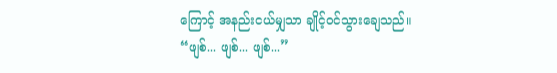ကြောင့် အနည်းငယ်မျှသာ ချိုင့်ဝင်သွားချေသည်။
“ဖျစ်... ဖျစ်... ဖျစ်...”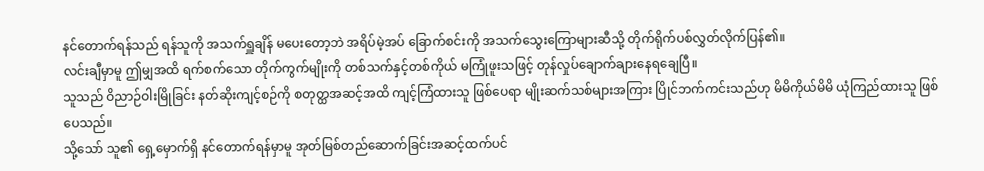နင်တောက်ရန်သည် ရန်သူကို အသက်ရှူချိန် မပေးတော့ဘဲ အရိပ်မဲ့အပ် ခြောက်စင်းကို အသက်သွေးကြောများဆီသို့ တိုက်ရိုက်ပစ်လွှတ်လိုက်ပြန်၏။
လင်းချီမှာမူ ဤမျှအထိ ရက်စက်သော တိုက်ကွက်မျိုးကို တစ်သက်နှင့်တစ်ကိုယ် မကြုံဖူးသဖြင့် တုန်လှုပ်ချောက်ချားနေရချေပြီ။
သူသည် ဝိညာဉ်ဝါးမြိုခြင်း နတ်ဆိုးကျင့်စဉ်ကို စတုတ္ထအဆင့်အထိ ကျင့်ကြံထားသူ ဖြစ်ပေရာ မျိုးဆက်သစ်များအကြား ပြိုင်ဘက်ကင်းသည်ဟု မိမိကိုယ်မိမိ ယုံကြည်ထားသူ ဖြစ်ပေသည်။
သို့သော် သူ၏ ရှေ့မှောက်ရှိ နင်တောက်ရန်မှာမူ အုတ်မြစ်တည်ဆောက်ခြင်းအဆင့်ထက်ပင်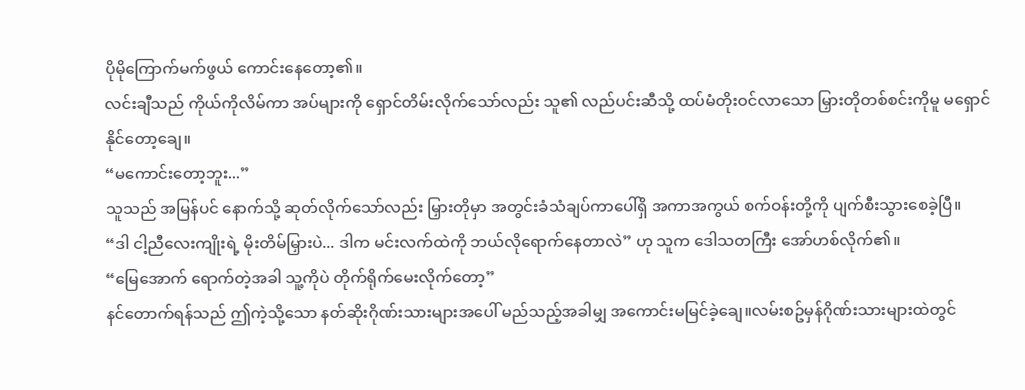ပိုမိုကြောက်မက်ဖွယ် ကောင်းနေတော့၏။
လင်းချီသည် ကိုယ်ကိုလိမ်ကာ အပ်များကို ရှောင်တိမ်းလိုက်သော်လည်း သူ၏ လည်ပင်းဆီသို့ ထပ်မံတိုးဝင်လာသော မြှားတိုတစ်စင်းကိုမူ မရှောင်နိုင်တော့ချေ။
“မကောင်းတော့ဘူး...”
သူသည် အမြန်ပင် နောက်သို့ ဆုတ်လိုက်သော်လည်း မြှားတိုမှာ အတွင်းခံသံချပ်ကာပေါ်ရှိ အကာအကွယ် စက်ဝန်းတို့ကို ပျက်စီးသွားစေခဲ့ပြီ။
“ဒါ ငါ့ညီလေးကျိုးရဲ့ မိုးတိမ်မြှားပဲ... ဒါက မင်းလက်ထဲကို ဘယ်လိုရောက်နေတာလဲ” ဟု သူက ဒေါသတကြီး အော်ဟစ်လိုက်၏။
“မြေအောက် ရောက်တဲ့အခါ သူ့ကိုပဲ တိုက်ရိုက်မေးလိုက်တော့”
နင်တောက်ရန်သည် ဤကဲ့သို့သော နတ်ဆိုးဂိုဏ်းသားများအပေါ် မည်သည့်အခါမျှ အကောင်းမမြင်ခဲ့ချေ။လမ်းစဥ်မှန်ဂိုဏ်းသားများထဲတွင်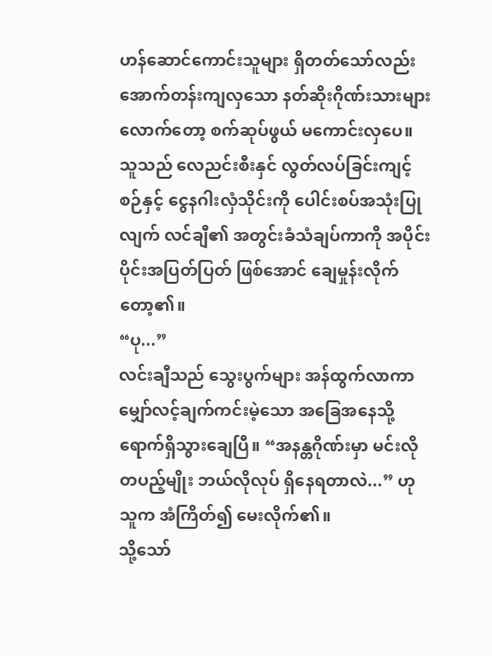ဟန်ဆောင်ကောင်းသူများ ရှိတတ်သော်လည်း အောက်တန်းကျလှသော နတ်ဆိုးဂိုဏ်းသားများလောက်တော့ စက်ဆုပ်ဖွယ် မကောင်းလှပေ။
သူသည် လေညင်းစီးနှင် လွတ်လပ်ခြင်းကျင့်စဉ်နှင့် ငွေနဂါးလှံသိုင်းကို ပေါင်းစပ်အသုံးပြုလျက် လင်ချီ၏ အတွင်းခံသံချပ်ကာကို အပိုင်းပိုင်းအပြတ်ပြတ် ဖြစ်အောင် ချေမှုန်းလိုက်တော့၏။
“ပု...”
လင်းချီသည် သွေးပွက်များ အန်ထွက်လာကာ မျှော်လင့်ချက်ကင်းမဲ့သော အခြေအနေသို့ ရောက်ရှိသွားချေပြီ။ “အနန္တဂိုဏ်းမှာ မင်းလို တပည့်မျိုး ဘယ်လိုလုပ် ရှိနေရတာလဲ...” ဟု သူက အံကြိတ်၍ မေးလိုက်၏။
သို့သော်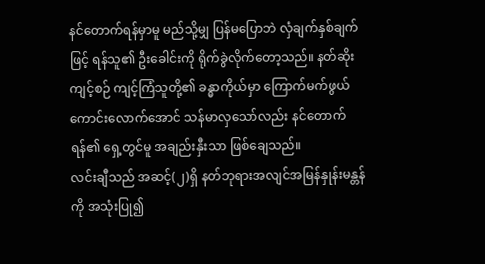နင်တောက်ရန်မှာမူ မည်သို့မျှ ပြန်မပြောဘဲ လှံချက်နှစ်ချက်ဖြင့် ရန်သူ၏ ဦးခေါင်းကို ရိုက်ခွဲလိုက်တော့သည်။ နတ်ဆိုးကျင့်စဉ် ကျင့်ကြံသူတို့၏ ခန္ဓာကိုယ်မှာ ကြောက်မက်ဖွယ်ကောင်းလောက်အောင် သန်မာလှသော်လည်း နင်တောက်ရန်၏ ရှေ့တွင်မူ အချည်းနှီးသာ ဖြစ်ချေသည်။
လင်းချီသည် အဆင့်(၂)ရှိ နတ်ဘုရားအလျင်အမြန်နှုန်းမန္တန်ကို အသုံးပြု၍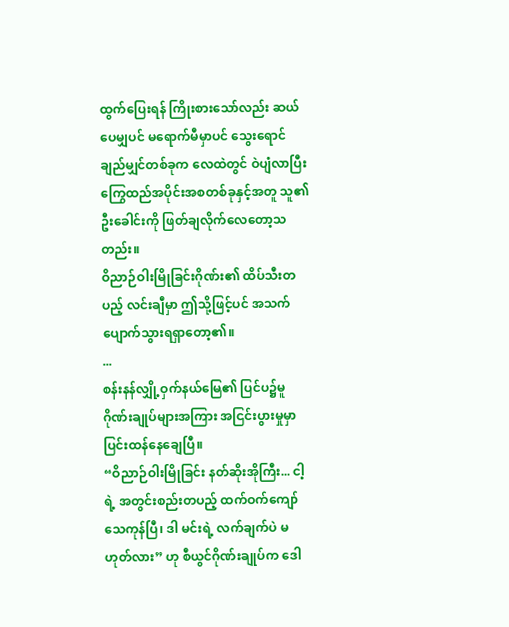ထွက်ပြေးရန် ကြိုးစားသော်လည်း ဆယ်ပေမျှပင် မရောက်မီမှာပင် သွေးရောင်ချည်မျှင်တစ်ခုက လေထဲတွင် ဝဲပျံလာပြီး ကြွေထည်အပိုင်းအစတစ်ခုနှင့်အတူ သူ၏ ဦးခေါင်းကို ဖြတ်ချလိုက်လေတော့သတည်း။
ဝိညာဉ်ဝါးမြိုခြင်းဂိုဏ်း၏ ထိပ်သီးတပည့် လင်းချီမှာ ဤသို့ဖြင့်ပင် အသက်ပျောက်သွားရရှာတော့၏။
...
စန်းနန်လျှို့ဝှက်နယ်မြေ၏ ပြင်ပ၌မူ ဂိုဏ်းချုပ်များအကြား အငြင်းပွားမှုမှာ ပြင်းထန်နေချေပြီ။
“ဝိညာဉ်ဝါးမြိုခြင်း နတ်ဆိုးအိုကြီး... ငါ့ရဲ့ အတွင်းစည်းတပည့် ထက်ဝက်ကျော် သေကုန်ပြီ၊ ဒါ မင်းရဲ့ လက်ချက်ပဲ မဟုတ်လား” ဟု စီယွင်ဂိုဏ်းချုပ်က ဒေါ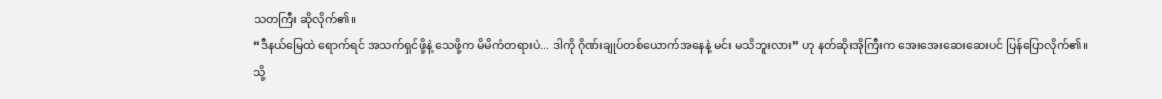သတကြီး ဆိုလိုက်၏။
“ဒီနယ်မြေထဲ ရောက်ရင် အသက်ရှင်ဖို့နဲ့ သေဖို့က မိမိကံတရားပဲ... ဒါကို ဂိုဏ်းချုပ်တစ်ယောက်အနေနဲ့ မင်း မသိဘူးလား” ဟု နတ်ဆိုးအိုကြီးက အေးအေးဆေးဆေးပင် ပြန်ပြောလိုက်၏။
သို့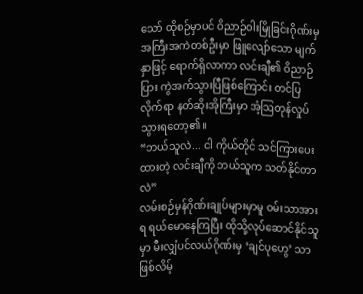သော် ထိုစဉ်မှာပင် ဝိညာဉ်ဝါးမြိုခြင်းဂိုဏ်းမှ အကြီးအကဲတစ်ဦးမှာ ဖြူလျော်သော မျက်နှာဖြင့် ရောက်ရှိလာကာ လင်းချီ၏ ဝိညာဉ်ပြား ကွဲအက်သွားပြီဖြစ်ကြောင်း တင်ပြလိုက်ရာ နတ်ဆိုးအိုကြီးမှာ အံ့ဩတုန်လှုပ်သွားရတော့၏။
“ဘယ်သူလဲ... ငါ ကိုယ်တိုင် သင်ကြားပေးထားတဲ့ လင်းချီကို ဘယ်သူက သတ်နိုင်တာလဲ”
လမ်းစဉ်မှန်ဂိုဏ်းချုပ်များမှာမူ ဝမ်းသာအားရ ရယ်မောနေကြပြီး ထိုသို့လုပ်ဆောင်နိုင်သူမှာ မီးလျှံပင်လယ်ဂိုဏ်းမှ ‘ချင်ပုဟွေ’ သာ ဖြစ်လိမ့်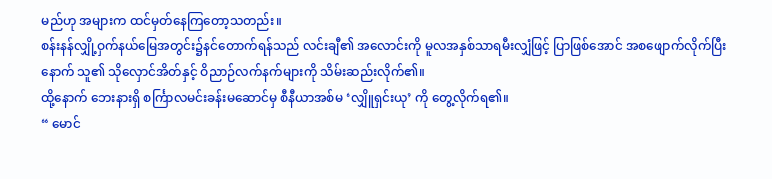မည်ဟု အများက ထင်မှတ်နေကြတော့သတည်း။
စန်းနန်လျှို့ဝှက်နယ်မြေအတွင်း၌နင်တောက်ရန်သည် လင်းချီ၏ အလောင်းကို မူလအနှစ်သာရမီးလျှံဖြင့် ပြာဖြစ်အောင် အစဖျောက်လိုက်ပြီးနောက် သူ၏ သိုလှောင်အိတ်နှင့် ဝိညာဉ်လက်နက်များကို သိမ်းဆည်းလိုက်၏။
ထို့နောက် ဘေးနားရှိ စင်္ကြာလမင်းခန်းမဆောင်မှ စီနီယာအစ်မ ‘လျှိူရှင်းယု’ ကို တွေ့လိုက်ရ၏။
“ မောင်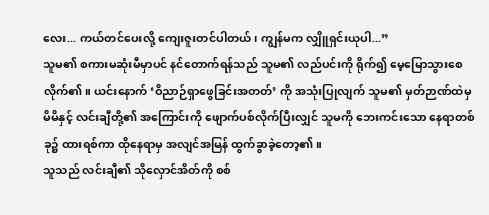လေး... ကယ်တင်ပေးလို့ ကျေးဇူးတင်ပါတယ်၊ ကျွန်မက လျှိူရှင်းယုပါ...”
သူမ၏ စကားမဆုံးမီမှာပင် နင်တောက်ရန်သည် သူမ၏ လည်ပင်းကို ရိုက်၍ မေ့မြောသွားစေလိုက်၏။ ယင်းနောက် ‘ဝိညာဉ်ရှာဖွေခြင်းအတတ်’ ကို အသုံးပြုလျက် သူမ၏ မှတ်ဉာဏ်ထဲမှ မိမိနှင့် လင်းချီတို့၏ အကြောင်းကို ဖျောက်ပစ်လိုက်ပြီးလျှင် သူမကို ဘေးကင်းသော နေရာတစ်ခု၌ ထားရစ်ကာ ထိုနေရာမှ အလျင်အမြန် ထွက်ခွာခဲ့တော့၏။
သူသည် လင်းချီ၏ သိုလှောင်အိတ်ကို စစ်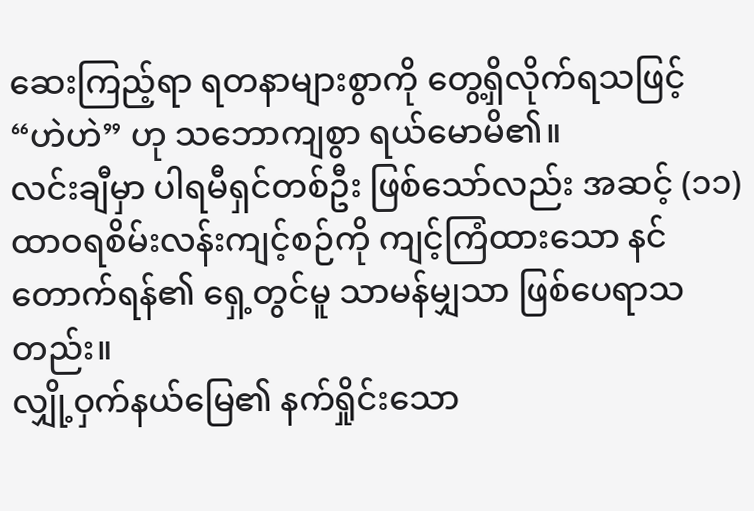ဆေးကြည့်ရာ ရတနာများစွာကို တွေ့ရှိလိုက်ရသဖြင့် “ဟဲဟဲ” ဟု သဘောကျစွာ ရယ်မောမိ၏။
လင်းချီမှာ ပါရမီရှင်တစ်ဦး ဖြစ်သော်လည်း အဆင့် (၁၁) ထာဝရစိမ်းလန်းကျင့်စဉ်ကို ကျင့်ကြံထားသော နင်တောက်ရန်၏ ရှေ့တွင်မူ သာမန်မျှသာ ဖြစ်ပေရာသတည်း။
လျှို့ဝှက်နယ်မြေ၏ နက်ရှိုင်းသော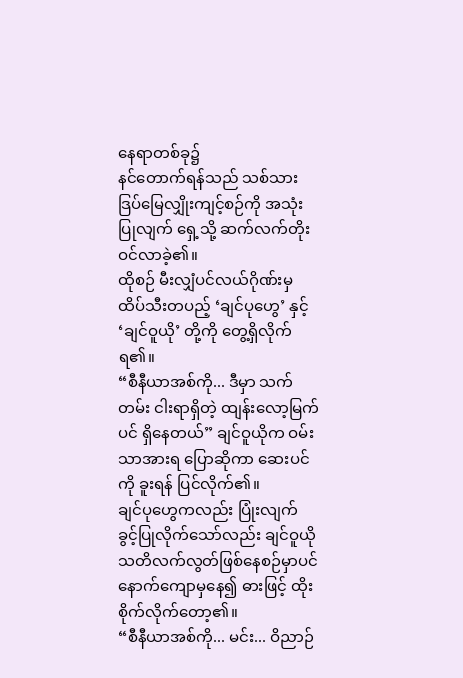နေရာတစ်ခု၌
နင်တောက်ရန်သည် သစ်သားဒြပ်မြေလျှိုးကျင့်စဉ်ကို အသုံးပြုလျက် ရှေ့သို့ ဆက်လက်တိုးဝင်လာခဲ့၏။
ထိုစဉ် မီးလျှံပင်လယ်ဂိုဏ်းမှ ထိပ်သီးတပည့် ‘ချင်ပုဟွေ’ နှင့် ‘ချင်ဝူယို’ တို့ကို တွေ့ရှိလိုက်ရ၏။
“စီနီယာအစ်ကို... ဒီမှာ သက်တမ်း ငါးရာရှိတဲ့ ထျန်းလော့မြက်ပင် ရှိနေတယ်” ချင်ဝူယိုက ဝမ်းသာအားရ ပြောဆိုကာ ဆေးပင်ကို ခူးရန် ပြင်လိုက်၏။
ချင်ပုဟွေကလည်း ပြုံးလျက် ခွင့်ပြုလိုက်သော်လည်း ချင်ဝူယိုသတိလက်လွတ်ဖြစ်နေစဉ်မှာပင် နောက်ကျောမှနေ၍ ဓားဖြင့် ထိုးစိုက်လိုက်တော့၏။
“စီနီယာအစ်ကို... မင်း... ဝိညာဉ်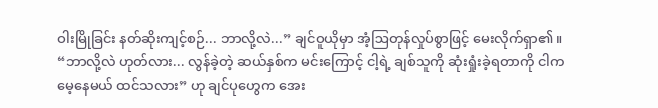ဝါးမြိုခြင်း နတ်ဆိုးကျင့်စဉ်... ဘာလို့လဲ...” ချင်ဝူယိုမှာ အံ့ဩတုန်လှုပ်စွာဖြင့် မေးလိုက်ရှာ၏။
“ဘာလို့လဲ ဟုတ်လား... လွန်ခဲ့တဲ့ ဆယ်နှစ်က မင်းကြောင့် ငါ့ရဲ့ ချစ်သူကို ဆုံးရှုံးခဲ့ရတာကို ငါက မေ့နေမယ် ထင်သလား” ဟု ချင်ပုဟွေက အေး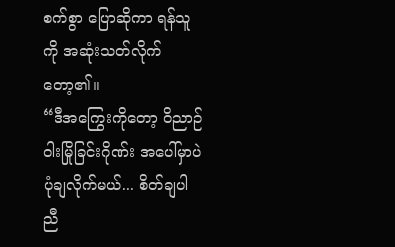စက်စွာ ပြောဆိုကာ ရန်သူကို အဆုံးသတ်လိုက်တော့၏။
“ဒီအကြွေးကိုတော့ ဝိညာဉ်ဝါးမြိုခြင်းဂိုဏ်း အပေါ်မှာပဲ ပုံချလိုက်မယ်... စိတ်ချပါ ညီ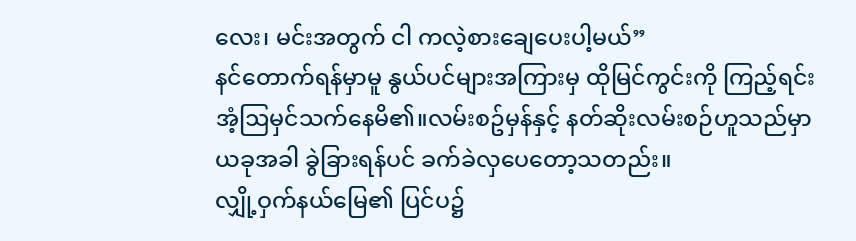လေး၊ မင်းအတွက် ငါ ကလဲ့စားချေပေးပါ့မယ်”
နင်တောက်ရန်မှာမူ နွယ်ပင်များအကြားမှ ထိုမြင်ကွင်းကို ကြည့်ရင်း အံ့ဩမှင်သက်နေမိ၏။လမ်းစဥ်မှန်နှင့် နတ်ဆိုးလမ်းစဉ်ဟူသည်မှာ ယခုအခါ ခွဲခြားရန်ပင် ခက်ခဲလှပေတော့သတည်း။
လျှို့ဝှက်နယ်မြေ၏ ပြင်ပ၌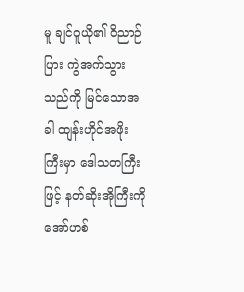မူ ချင်ဝူယို၏ ဝိညာဉ်ပြား ကွဲအက်သွားသည်ကို မြင်သောအခါ ထျန်းဟိုင်အဖိုးကြီးမှာ ဒေါသတကြီးဖြင့် နတ်ဆိုးအိုကြီးကို အော်ဟစ်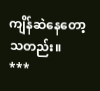ကျိန်ဆဲနေတော့သတည်း။
***